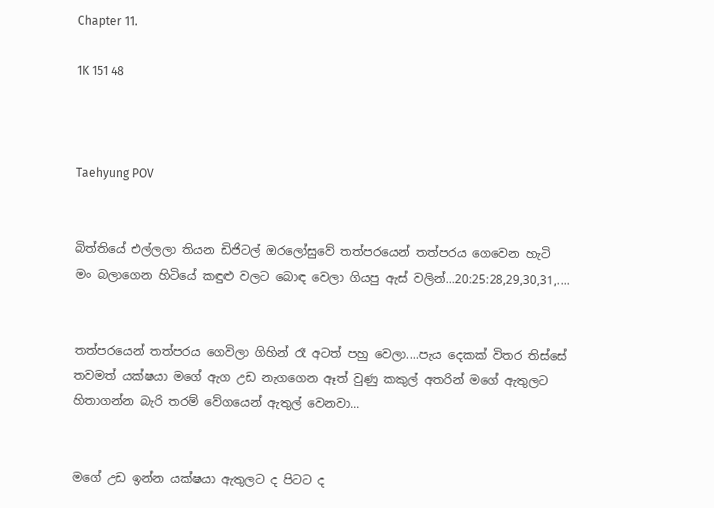Chapter 11.

1K 151 48



Taehyung POV


බිත්තියේ එල්ලලා තියන ඩිජිටල් ඔරලෝසුවේ තත්පරයෙන් තත්පරය ගෙවෙන හැටි මං බලාගෙන හිටියේ කඳුළු වලට බොඳ වෙලා ගියපු ඇස් වලින්...20:25:28,29,30,31,....


තත්පරයෙන් තත්පරය ගෙවිලා ගිහින් රෑ අටත් පහු වෙලා....පැය දෙකක් විතර තිස්සේ තවමත් යක්ෂයා මගේ ඇග උඩ නැගගෙන ඈත් වුණු කකුල් අතරින් මගේ ඇතුලට හිතාගන්න බැරි තරම් වේගයෙන් ඇතුල් වෙනවා...


මගේ උඩ ඉන්න යක්ෂයා ඇතුලට ද පිටට ද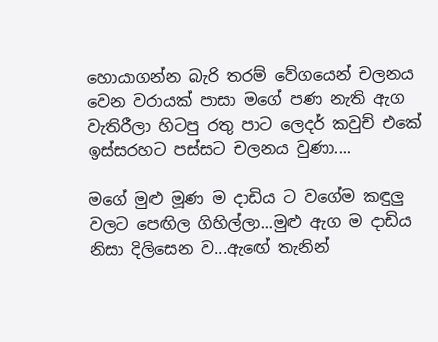හොයාගන්න බැරි තරම් වේගයෙන් චලනය වෙන වරායක් පාසා මගේ පණ නැති ඇග වැතිරීලා හිටපු රතු පාට ලෙදර් කවුච් එකේ ඉස්සරහට පස්සට චලනය වුණා....

මගේ මුළු මූණ ම දාඩිය ට වගේම කඳුලු වලට පෙඟිල ගිහිල්ලා...මුළු ඇග ම දාඩිය නිසා දිලිසෙන ව...ඇඟේ තැනින්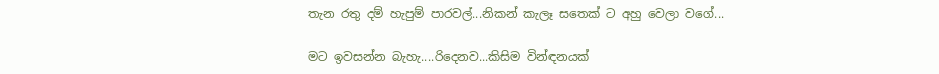තැන රතු දම් හැපුම් පාරවල්...නිකන් කැලෑ සතෙක් ට අහු වෙලා වගේ...

මට ඉවසන්න බැහැ....රිදෙනව...කිසිම වින්ඳනයක්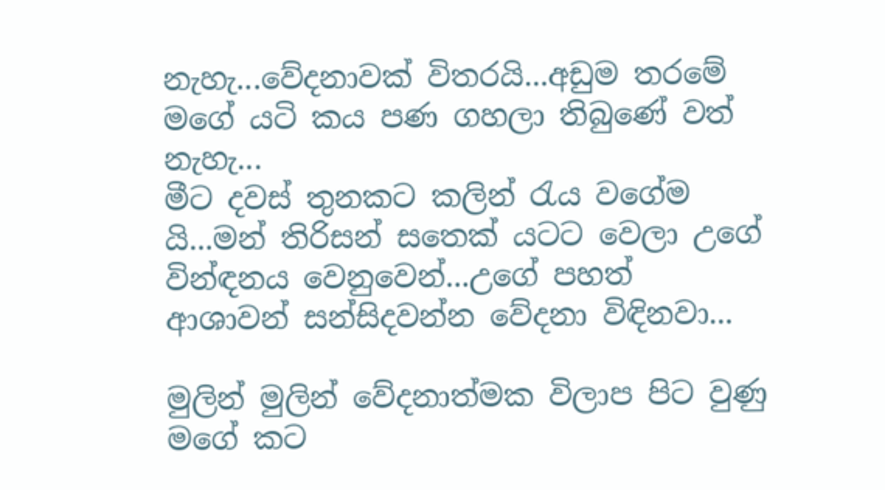නැහැ...වේදනාවක් විතරයි...අඩුම තරමේ මගේ යටි කය පණ ගහලා තිබුණේ වත් නැහැ...
මීට දවස් තුනකට කලින් රැය වගේම යි...මන් තිරිසන් සතෙක් යටට වෙලා උගේ වින්ඳනය වෙනුවෙන්...උගේ පහත් ආශාවන් සන්සිදවන්න වේදනා විඳිනවා...

මුලින් මුලින් වේදනාත්මක විලාප පිට වුණු මගේ කට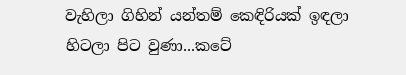වැහිලා ගිහින් යන්තම් කෙඳිරියක් ඉඳලා හිටලා පිට වුණා...කටේ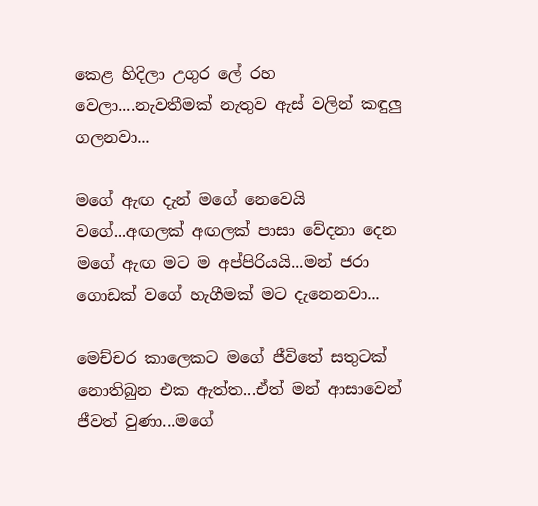කෙළ හිදිලා උගුර ලේ රහ වෙලා....නැවතීමක් නැතුව ඇස් වලින් කඳුලු ගලනවා...

මගේ ඇඟ දැන් මගේ නෙවෙයි වගේ...අඟලක් අඟලක් පාසා වේදනා දෙන මගේ ඇඟ මට ම අප්පිරියයි...මන් ජරා ගොඩක් වගේ හැගීමක් මට දැනෙනවා...

මෙච්චර කාලෙකට මගේ ජීවිතේ සතුටක් නොතිබුන එක ඇත්ත...ඒත් මන් ආසාවෙන් ජීවත් වුණා...මගේ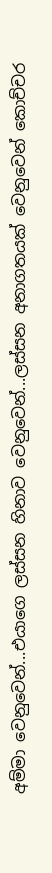අම්මා වෙනුවෙන්...එයාගෙ ලස්සන හිනාව වෙනුවෙන්...ලස්සන අනාගතයක් වෙනුවෙන් කොච්චර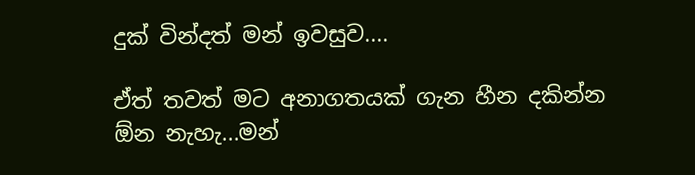දුක් වින්දත් මන් ඉවසුව....

ඒත් තවත් මට අනාගතයක් ගැන හීන දකින්න ඕන නැහැ...මන්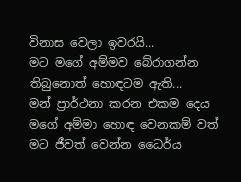විනාස වෙලා ඉවරයි...
මට මගේ අම්මව බේරාගන්න තිබුනොත් හොඳටම ඇති...
මන් ප්‍රාර්ථනා කරන එකම දෙය මගේ අම්මා හොඳ වෙනකම් වත් මට ජීවත් වෙන්න ධෛර්ය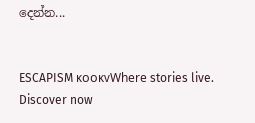දෙන්න...


ESCAPISM ᴋᴏᴏᴋᴠWhere stories live. Discover now